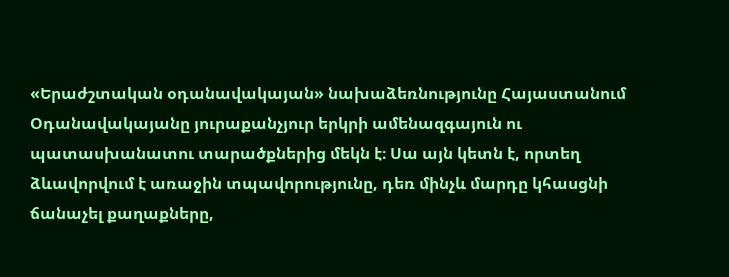«Երաժշտական օդանավակայան» նախաձեռնությունը Հայաստանում
Օդանավակայանը յուրաքանչյուր երկրի ամենազգայուն ու պատասխանատու տարածքներից մեկն է։ Սա այն կետն է, որտեղ ձևավորվում է առաջին տպավորությունը, դեռ մինչև մարդը կհասցնի ճանաչել քաղաքները,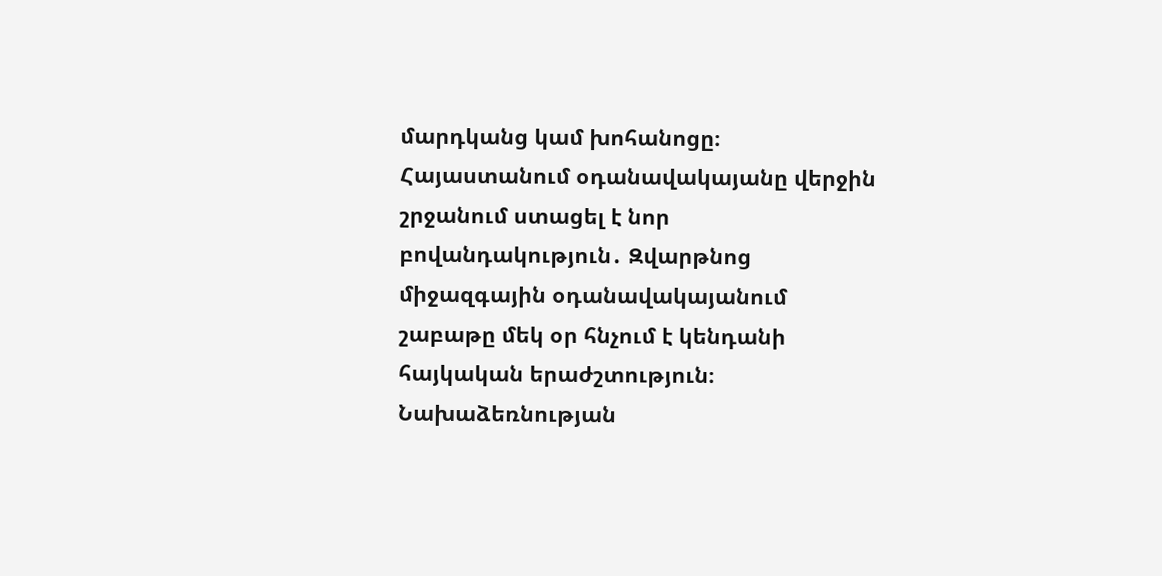մարդկանց կամ խոհանոցը։ Հայաստանում օդանավակայանը վերջին շրջանում ստացել է նոր բովանդակություն․ Զվարթնոց միջազգային օդանավակայանում շաբաթը մեկ օր հնչում է կենդանի հայկական երաժշտություն։
Նախաձեռնության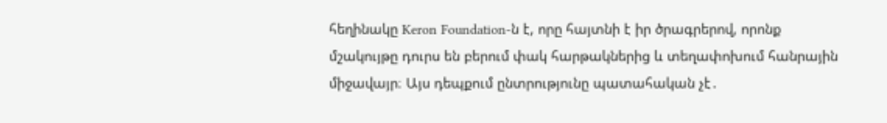հեղինակը Keron Foundation-ն է, որը հայտնի է իր ծրագրերով, որոնք մշակույթը դուրս են բերում փակ հարթակներից և տեղափոխում հանրային միջավայր։ Այս դեպքում ընտրությունը պատահական չէ․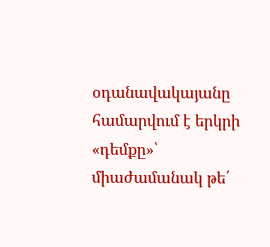օդանավակայանը համարվում է երկրի «դեմքը»՝ միաժամանակ թե՛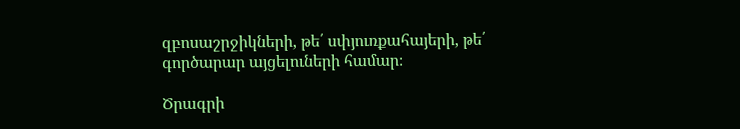զբոսաշրջիկների, թե՛ սփյուռքահայերի, թե՛ գործարար այցելուների համար։

Ծրագրի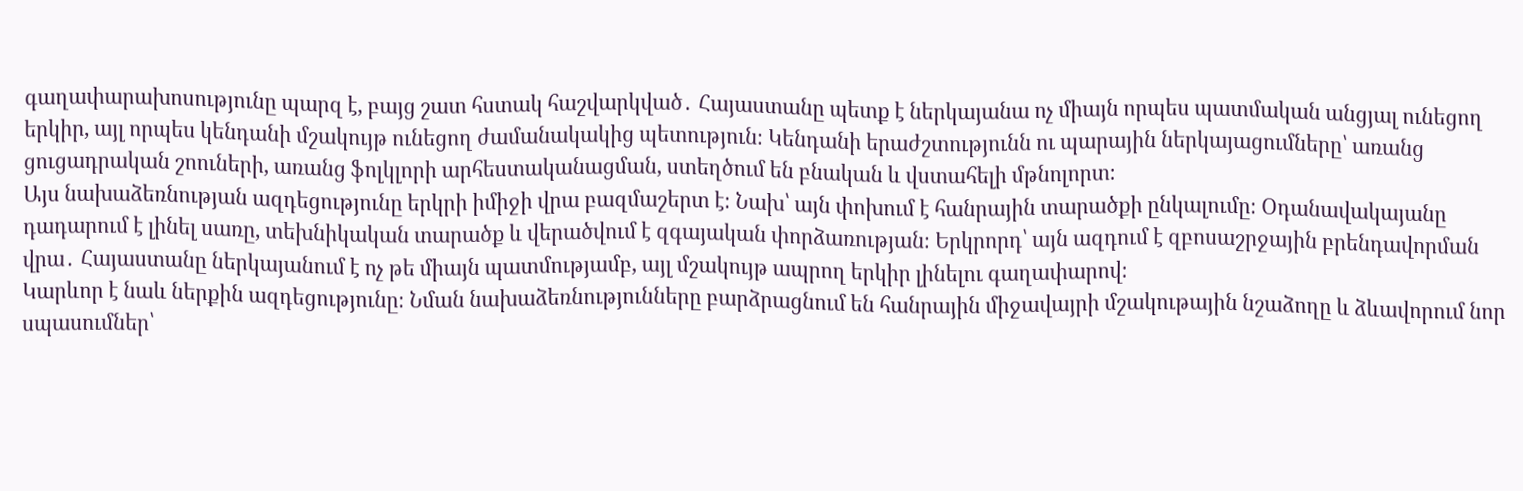գաղափարախոսությունը պարզ է, բայց շատ հստակ հաշվարկված․ Հայաստանը պետք է ներկայանա ոչ միայն որպես պատմական անցյալ ունեցող երկիր, այլ որպես կենդանի մշակույթ ունեցող ժամանակակից պետություն։ Կենդանի երաժշտությունն ու պարային ներկայացումները՝ առանց ցուցադրական շոուների, առանց ֆոլկլորի արհեստականացման, ստեղծում են բնական և վստահելի մթնոլորտ։
Այս նախաձեռնության ազդեցությունը երկրի իմիջի վրա բազմաշերտ է։ Նախ՝ այն փոխում է հանրային տարածքի ընկալումը։ Օդանավակայանը դադարում է լինել սառը, տեխնիկական տարածք և վերածվում է զգայական փորձառության։ Երկրորդ՝ այն ազդում է զբոսաշրջային բրենդավորման վրա․ Հայաստանը ներկայանում է ոչ թե միայն պատմությամբ, այլ մշակույթ ապրող երկիր լինելու գաղափարով։
Կարևոր է նաև ներքին ազդեցությունը։ Նման նախաձեռնությունները բարձրացնում են հանրային միջավայրի մշակութային նշաձողը և ձևավորում նոր սպասումներ՝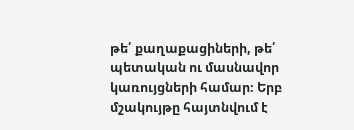թե՛ քաղաքացիների, թե՛ պետական ու մասնավոր կառույցների համար։ Երբ մշակույթը հայտնվում է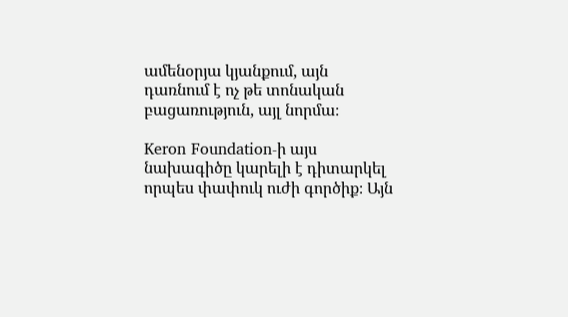ամենօրյա կյանքում, այն դառնում է ոչ թե տոնական բացառություն, այլ նորմա։

Keron Foundation-ի այս նախագիծը կարելի է դիտարկել որպես փափուկ ուժի գործիք։ Այն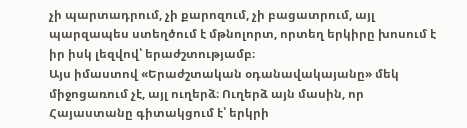չի պարտադրում, չի քարոզում, չի բացատրում, այլ պարզապես ստեղծում է մթնոլորտ, որտեղ երկիրը խոսում է իր իսկ լեզվով՝ երաժշտությամբ։
Այս իմաստով «Երաժշտական օդանավակայանը» մեկ միջոցառում չէ, այլ ուղերձ։ Ուղերձ այն մասին, որ Հայաստանը գիտակցում է՝ երկրի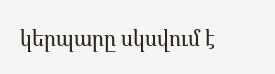կերպարը սկսվում է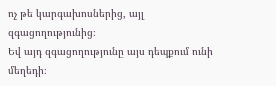ոչ թե կարգախոսներից, այլ զգացողությունից։
Եվ այդ զգացողությունը այս դեպքում ունի մեղեդի։